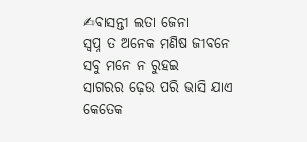✍ବାସନ୍ତୀ ଲତା ଜେନା
ସ୍ବପ୍ନ ତ ଅନେକ ମଣିଷ ଜୀବନେ
ସବୁ ମନେ ନ ରୁହଇ
ସାଗରର ଢ଼େଉ ପରି ଭାସି ଯାଏ
କେତେକ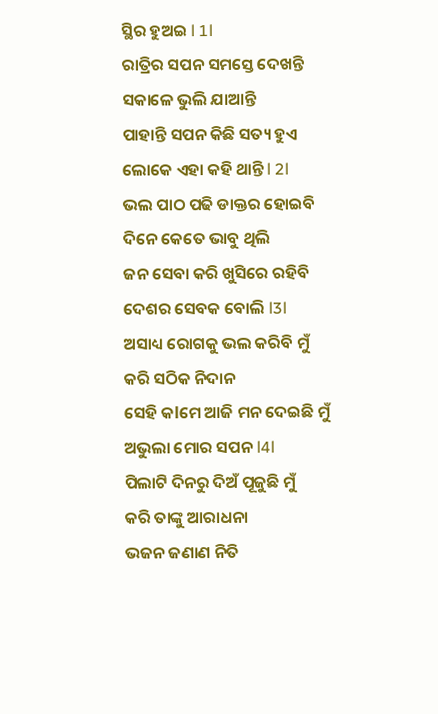ସ୍ଥିର ହୁଅଇ l 1l
ରାତ୍ରିର ସପନ ସମସ୍ତେ ଦେଖନ୍ତି
ସକାଳେ ଭୁଲି ଯାଆନ୍ତି
ପାହାନ୍ତି ସପନ କିଛି ସତ୍ୟ ହୁଏ
ଲୋକେ ଏହା କହି ଥାନ୍ତି l 2l
ଭଲ ପାଠ ପଢି ଡାକ୍ତର ହୋଇବି
ଦିନେ କେତେ ଭାବୁ ଥିଲି
ଜନ ସେବା କରି ଖୁସିରେ ରହିବି
ଦେଶର ସେବକ ବୋଲି l3l
ଅସାଧ୍ୟ ରୋଗକୁ ଭଲ କରିବି ମୁଁ
କରି ସଠିକ ନିଦାନ
ସେହି କlମେ ଆଜି ମନ ଦେଇଛି ମୁଁ
ଅଭୁଲା ମୋର ସପନ l4l
ପିଲାଟି ଦିନରୁ ଦିଅଁ ପୂଜୁଛି ମୁଁ
କରି ତାଙ୍କୁ ଆରାଧନା
ଭଜନ ଜଣାଣ ନିତି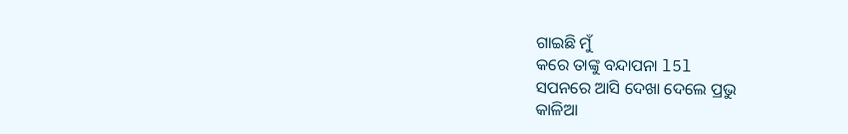ଗାଇଛି ମୁଁ
କରେ ତାଙ୍କୁ ବନ୍ଦାପନା l5l
ସପନରେ ଆସି ଦେଖା ଦେଲେ ପ୍ରଭୁ
କାଳିଆ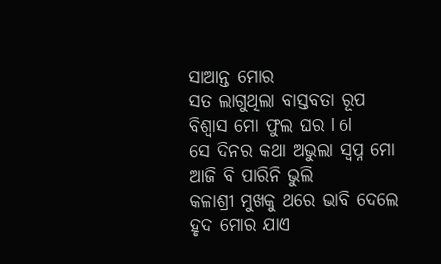ସାଆନ୍ତ ମୋର
ସତ ଲାଗୁଥିଲା ବାସ୍ତବତା ରୂପ
ବିଶ୍ୱାସ ମୋ ଫୁଲ ଘର l 6l
ସେ ଦିନର କଥା ଅଭୁଲା ସ୍ବପ୍ନ ମୋ
ଆଜି ବି ପାରିନି ଭୁଲି
କଳାଶ୍ରୀ ମୁଖକୁ ଥରେ ଭାବି ଦେଲେ
ହୃଦ ମୋର ଯାଏ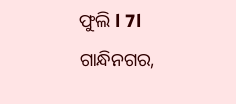ଫୁଲି l 7l
ଗାନ୍ଧିନଗର,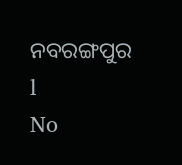ନବରଙ୍ଗପୁର l
No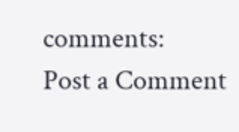comments:
Post a Comment